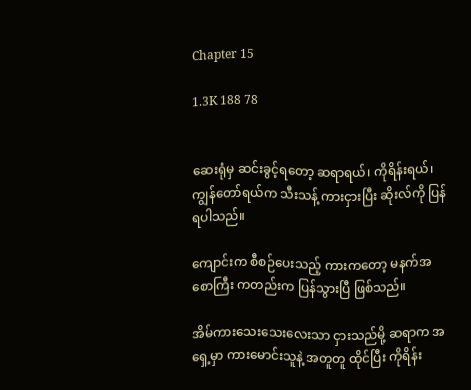Chapter 15

1.3K 188 78


ဆေးရုံမှ ဆင်းခွင့်ရတော့ ဆရာရယ်၊ ကိုရိန်းရယ်၊ ကျွန်တော်ရယ်က သီးသန့် ကားငှားပြီး ဆိုးလ်ကို ပြန်ရပါသည်။

ကျောင်းက စီစဉ်ပေးသည့် ကားကတော့ မနက်အစောကြီး ကတည်းက ပြန်သွားပြီ ဖြစ်သည်။

အိမ်ကားသေးသေးလေးသာ ငှားသည်မို့ ဆရာက အရှေ့မှာ ကားမောင်းသူနဲ့ အတူတူ ထိုင်ပြီး ကိုရိန်း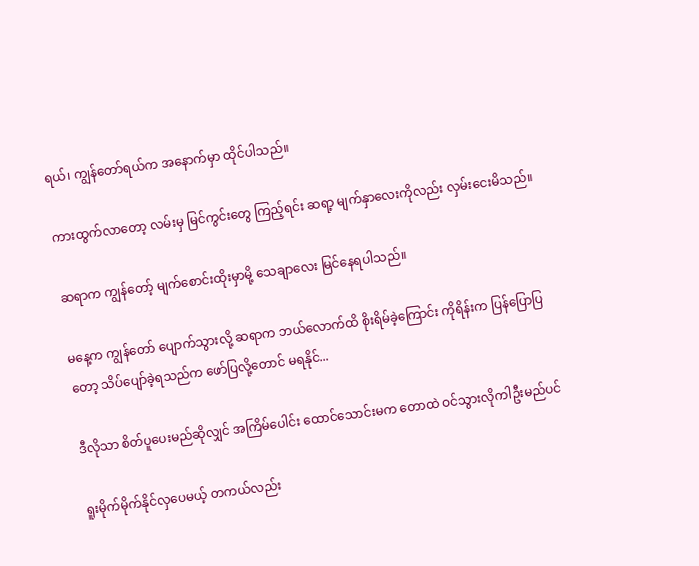ရယ်၊ ကျွန်တော်ရယ်က အနောက်မှာ ထိုင်ပါသည်။

ကားထွက်လာတော့ လမ်းမှ မြင်ကွင်းတွေ ကြည့်ရင်း ဆရာ့ မျက်နှာလေးကိုလည်း လှမ်းငေးမိသည်။

ဆရာက ကျွန်တော့် မျက်စောင်းထိုးမှာမို့ သေချာလေး မြင်နေရပါသည်။

မနေ့က ကျွန်တော် ပျောက်သွားလို့ ဆရာက ဘယ်လောက်ထိ စိုးရိမ်ခဲ့ကြောင်း ကိုရိန်းက ပြန်ပြောပြတော့ သိပ်ပျော်ခဲ့ရသည်က ဖော်ပြလို့တောင် မရနိုင်...

ဒီလိုသာ စိတ်ပူပေးမည်ဆိုလျှင် အကြိမ်ပေါင်း ထောင်သောင်းမက တောထဲ ဝင်သွားလိုကါဦးမည်ပင်

ရူးမိုက်မိုက်နိုင်လှပေမယ့် တကယ်လည်း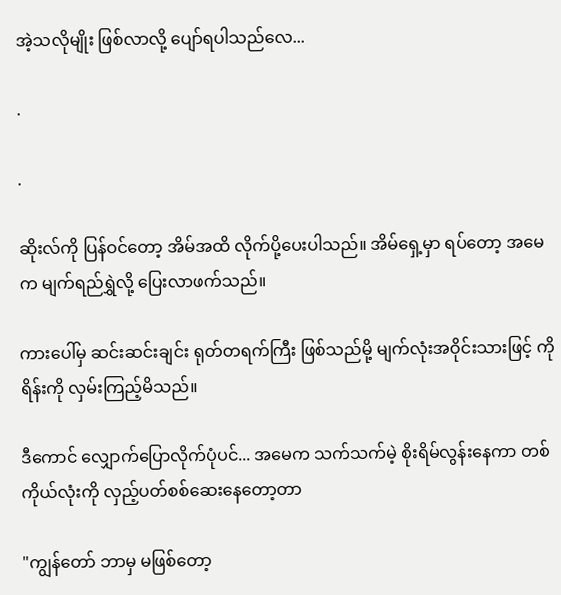အဲ့သလိုမျိုး ဖြစ်လာလို့ ပျော်ရပါသည်လေ...

.

.

ဆိုးလ်ကို ပြန်ဝင်တော့ အိမ်အထိ လိုက်ပို့ပေးပါသည်။ အိမ်ရှေ့မှာ ရပ်တော့ အမေက မျက်ရည်ရွှဲလို့ ပြေးလာဖက်သည်။

ကားပေါ်မှ ဆင်းဆင်းချင်း ရုတ်တရက်ကြီး ဖြစ်သည်မို့ မျက်လုံးအဝိုင်းသားဖြင့် ကိုရိန်းကို လှမ်းကြည့်မိသည်။

ဒီကောင် လျှောက်ပြောလိုက်ပုံပင်... အမေက သက်သက်မဲ့ စိုးရိမ်လွန်းနေကာ တစ်ကိုယ်လုံးကို လှည့်ပတ်စစ်ဆေးနေတော့တာ

"ကျွန်တော် ဘာမှ မဖြစ်တော့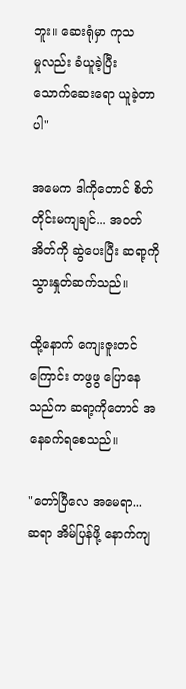ဘူး။ ဆေးရုံမှာ ကုသမှု‌လည်း ခံယူခဲ့ပြီး သောက်‌ဆေးရော ယူခဲ့တာပါ"

အမေက ဒါကိုတောင် စိတ်တိုင်းမကျချင်... အဝတ်အိတ်ကို ဆွဲပေးပြီး ဆရာ့ကို သွားနှုတ်ဆက်သည်။

ထို့နောက် ကျေးဇူးတင်ကြောင်း တဖွဖွ ပြောနေသည်က ‌ဆရာ့ကိုတောင် အနေခက်ရစေသည်။

"တော်ပြီလေ အမေရာ... ဆရာ အိမ်ပြန်ဖို့ နောက်ကျ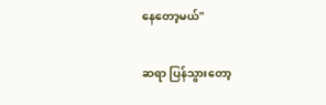နေတော့မယ်"

ဆရာ ပြန်သွားတော့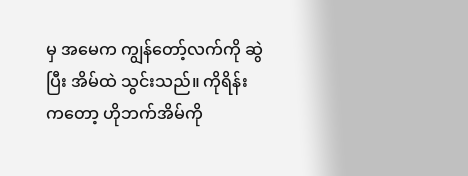မှ အမေက ကျွန်တော့်လက်ကို ဆွဲပြီး အိမ်ထဲ သွင်းသည်။ ကိုရိန်းကတော့ ဟိုဘက်အိမ်ကို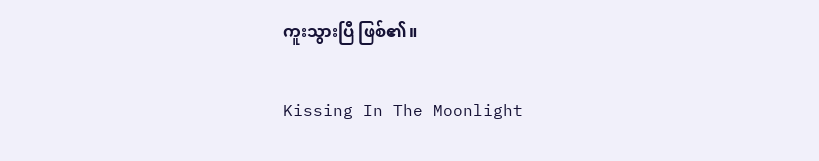ကူးသွားပြီ ဖြစ်၏။

Kissing In The Moonlight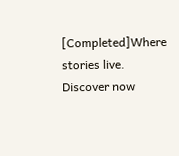[Completed]Where stories live. Discover now